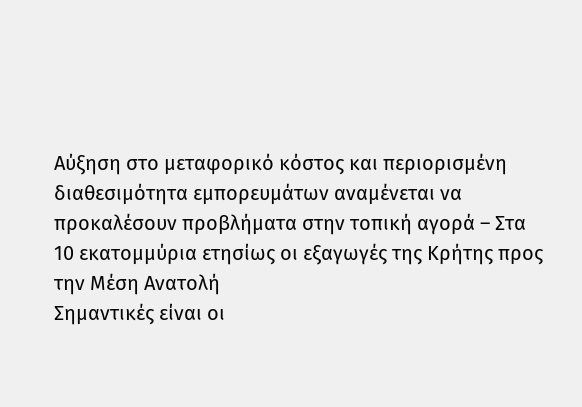Αύξηση στο μεταφορικό κόστος και περιορισμένη διαθεσιμότητα εμπορευμάτων αναμένεται να προκαλέσουν προβλήματα στην τοπική αγορά – Στα 10 εκατομμύρια ετησίως οι εξαγωγές της Κρήτης προς την Μέση Ανατολή
Σημαντικές είναι οι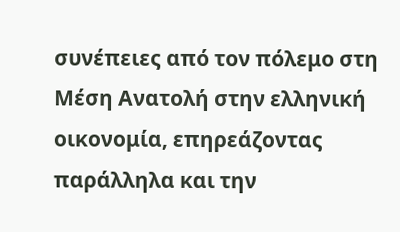συνέπειες από τον πόλεμο στη Μέση Ανατολή στην ελληνική οικονομία, επηρεάζοντας παράλληλα και την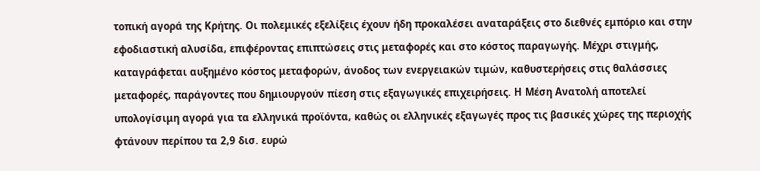τοπική αγορά της Κρήτης. Οι πολεμικές εξελίξεις έχουν ήδη προκαλέσει αναταράξεις στο διεθνές εμπόριο και στην εφοδιαστική αλυσίδα, επιφέροντας επιπτώσεις στις μεταφορές και στο κόστος παραγωγής. Μέχρι στιγμής, καταγράφεται αυξημένο κόστος μεταφορών, άνοδος των ενεργειακών τιμών, καθυστερήσεις στις θαλάσσιες μεταφορές, παράγοντες που δημιουργούν πίεση στις εξαγωγικές επιχειρήσεις. Η Μέση Ανατολή αποτελεί υπολογίσιμη αγορά για τα ελληνικά προϊόντα, καθώς οι ελληνικές εξαγωγές προς τις βασικές χώρες της περιοχής φτάνουν περίπου τα 2,9 δισ. ευρώ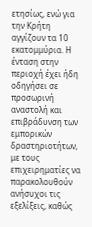ετησίως, ενώ για την Κρήτη αγγίζουν τα 10 εκατομμύρια. Η ένταση στην περιοχή έχει ήδη οδηγήσει σε προσωρινή αναστολή και επιβράδυνση των εμπορικών δραστηριοτήτων, με τους επιχειρηματίες να παρακολουθούν ανήσυχοι τις εξελίξεις, καθώς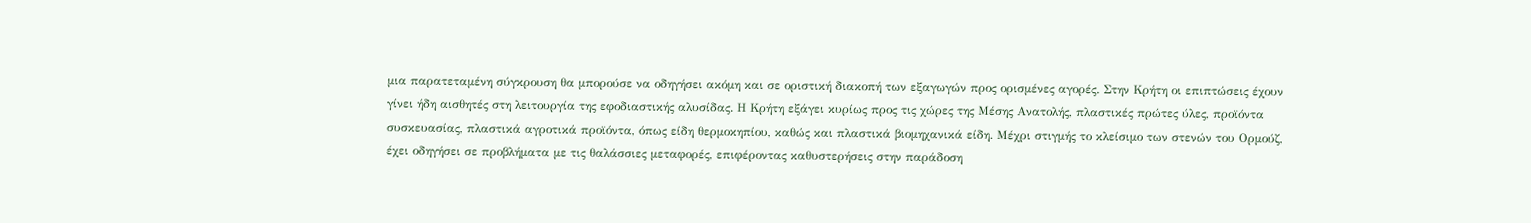μια παρατεταμένη σύγκρουση θα μπορούσε να οδηγήσει ακόμη και σε οριστική διακοπή των εξαγωγών προς ορισμένες αγορές. Στην Κρήτη οι επιπτώσεις έχουν γίνει ήδη αισθητές στη λειτουργία της εφοδιαστικής αλυσίδας. Η Κρήτη εξάγει κυρίως προς τις χώρες της Μέσης Ανατολής, πλαστικές πρώτες ύλες, προϊόντα συσκευασίας, πλαστικά αγροτικά προϊόντα, όπως είδη θερμοκηπίου, καθώς και πλαστικά βιομηχανικά είδη. Μέχρι στιγμής το κλείσιμο των στενών του Ορμούζ, έχει οδηγήσει σε προβλήματα με τις θαλάσσιες μεταφορές, επιφέροντας καθυστερήσεις στην παράδοση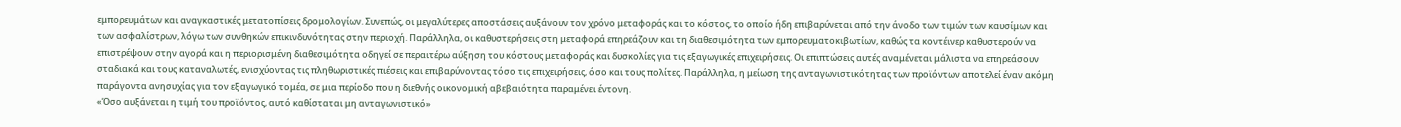εμπορευμάτων και αναγκαστικές μετατοπίσεις δρομολογίων. Συνεπώς, οι μεγαλύτερες αποστάσεις αυξάνουν τον χρόνο μεταφοράς και το κόστος, το οποίο ήδη επιβαρύνεται από την άνοδο των τιμών των καυσίμων και των ασφαλίστρων, λόγω των συνθηκών επικινδυνότητας στην περιοχή. Παράλληλα, οι καθυστερήσεις στη μεταφορά επηρεάζουν και τη διαθεσιμότητα των εμπορευματοκιβωτίων, καθώς τα κοντέινερ καθυστερούν να επιστρέψουν στην αγορά και η περιορισμένη διαθεσιμότητα οδηγεί σε περαιτέρω αύξηση του κόστους μεταφοράς και δυσκολίες για τις εξαγωγικές επιχειρήσεις. Οι επιπτώσεις αυτές αναμένεται μάλιστα να επηρεάσουν σταδιακά και τους καταναλωτές, ενισχύοντας τις πληθωριστικές πιέσεις και επιβαρύνοντας τόσο τις επιχειρήσεις, όσο και τους πολίτες. Παράλληλα, η μείωση της ανταγωνιστικότητας των προϊόντων αποτελεί έναν ακόμη παράγοντα ανησυχίας για τον εξαγωγικό τομέα, σε μια περίοδο που η διεθνής οικονομική αβεβαιότητα παραμένει έντονη.
«Όσο αυξάνεται η τιμή του προϊόντος, αυτό καθίσταται μη ανταγωνιστικό»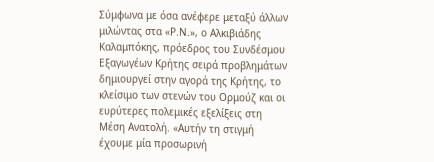Σύμφωνα με όσα ανέφερε μεταξύ άλλων μιλώντας στα «Ρ.Ν.», ο Αλκιβιάδης Καλαμπόκης, πρόεδρος του Συνδέσμου Εξαγωγέων Κρήτης σειρά προβλημάτων δημιουργεί στην αγορά της Κρήτης, το κλείσιμο των στενών του Ορμούζ και οι ευρύτερες πολεμικές εξελίξεις στη Μέση Ανατολή. «Αυτήν τη στιγμή έχουμε μία προσωρινή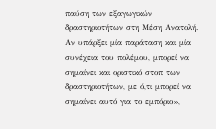παύση των εξαγωγικών δραστηριοτήτων στη Μέση Ανατολή. Αν υπάρξει μία παράταση και μία συνέχεια του πολέμου, μπορεί να σημαίνει και οριστικό στοπ των δραστηριοτήτων, με ό,τι μπορεί να σημαίνει αυτό για το εμπόριο»,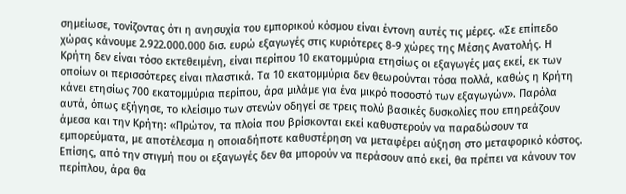σημείωσε, τονίζοντας ότι η ανησυχία του εμπορικού κόσμου είναι έντονη αυτές τις μέρες. «Σε επίπεδο χώρας κάνουμε 2.922.000.000 δισ. ευρώ εξαγωγές στις κυριότερες 8-9 χώρες της Μέσης Ανατολής. Η Κρήτη δεν είναι τόσο εκτεθειμένη, είναι περίπου 10 εκατομμύρια ετησίως οι εξαγωγές μας εκεί, εκ των οποίων οι περισσότερες είναι πλαστικά. Τα 10 εκατομμύρια δεν θεωρούνται τόσα πολλά, καθώς η Κρήτη κάνει ετησίως 700 εκατομμύρια περίπου, άρα μιλάμε για ένα μικρό ποσοστό των εξαγωγών». Παρόλα αυτά, όπως εξήγησε, το κλείσιμο των στενών οδηγεί σε τρεις πολύ βασικές δυσκολίες που επηρεάζουν άμεσα και την Κρήτη: «Πρώτον, τα πλοία που βρίσκονται εκεί καθυστερούν να παραδώσουν τα εμπορεύματα, με αποτέλεσμα η οποιαδήποτε καθυστέρηση να μεταφέρει αύξηση στο μεταφορικό κόστος. Επίσης, από την στιγμή που οι εξαγωγές δεν θα μπορούν να περάσουν από εκεί, θα πρέπει να κάνουν τον περίπλου, άρα θα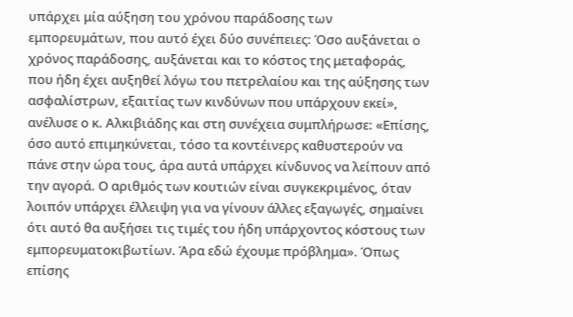υπάρχει μία αύξηση του χρόνου παράδοσης των εμπορευμάτων, που αυτό έχει δύο συνέπειες: Όσο αυξάνεται ο χρόνος παράδοσης, αυξάνεται και το κόστος της μεταφοράς, που ήδη έχει αυξηθεί λόγω του πετρελαίου και της αύξησης των ασφαλίστρων, εξαιτίας των κινδύνων που υπάρχουν εκεί», ανέλυσε ο κ. Αλκιβιάδης και στη συνέχεια συμπλήρωσε: «Επίσης, όσο αυτό επιμηκύνεται, τόσο τα κοντέινερς καθυστερούν να πάνε στην ώρα τους, άρα αυτά υπάρχει κίνδυνος να λείπουν από την αγορά. Ο αριθμός των κουτιών είναι συγκεκριμένος, όταν λοιπόν υπάρχει έλλειψη για να γίνουν άλλες εξαγωγές, σημαίνει ότι αυτό θα αυξήσει τις τιμές του ήδη υπάρχοντος κόστους των εμπορευματοκιβωτίων. Άρα εδώ έχουμε πρόβλημα». Όπως επίσης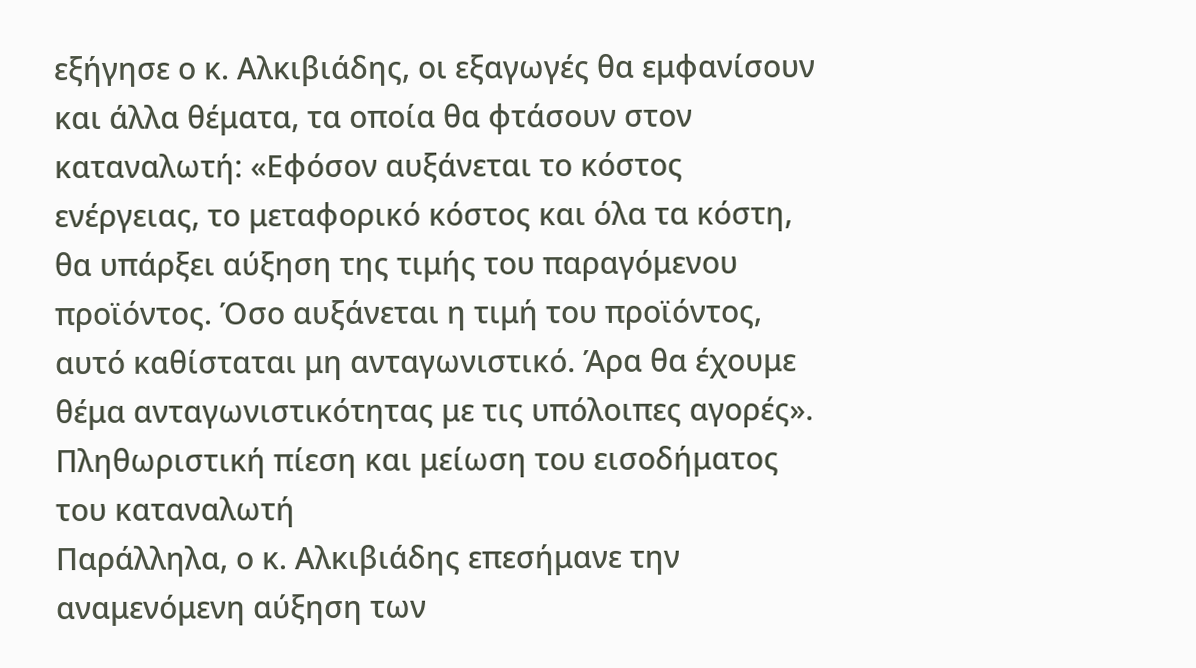εξήγησε ο κ. Αλκιβιάδης, οι εξαγωγές θα εμφανίσουν και άλλα θέματα, τα οποία θα φτάσουν στον καταναλωτή: «Εφόσον αυξάνεται το κόστος ενέργειας, το μεταφορικό κόστος και όλα τα κόστη, θα υπάρξει αύξηση της τιμής του παραγόμενου προϊόντος. Όσο αυξάνεται η τιμή του προϊόντος, αυτό καθίσταται μη ανταγωνιστικό. Άρα θα έχουμε θέμα ανταγωνιστικότητας με τις υπόλοιπες αγορές».
Πληθωριστική πίεση και μείωση του εισοδήματος του καταναλωτή
Παράλληλα, ο κ. Αλκιβιάδης επεσήμανε την αναμενόμενη αύξηση των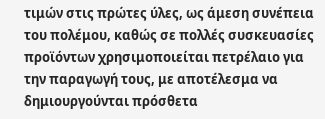τιμών στις πρώτες ύλες, ως άμεση συνέπεια του πολέμου, καθώς σε πολλές συσκευασίες προϊόντων χρησιμοποιείται πετρέλαιο για την παραγωγή τους, με αποτέλεσμα να δημιουργούνται πρόσθετα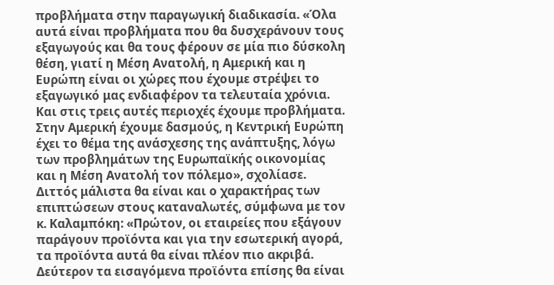προβλήματα στην παραγωγική διαδικασία. «Όλα αυτά είναι προβλήματα που θα δυσχεράνουν τους εξαγωγούς και θα τους φέρουν σε μία πιο δύσκολη θέση, γιατί η Μέση Ανατολή, η Αμερική και η Ευρώπη είναι οι χώρες που έχουμε στρέψει το εξαγωγικό μας ενδιαφέρον τα τελευταία χρόνια. Και στις τρεις αυτές περιοχές έχουμε προβλήματα. Στην Αμερική έχουμε δασμούς, η Κεντρική Ευρώπη έχει το θέμα της ανάσχεσης της ανάπτυξης, λόγω των προβλημάτων της Ευρωπαϊκής οικονομίας και η Μέση Ανατολή τον πόλεμο», σχολίασε. Διττός μάλιστα θα είναι και ο χαρακτήρας των επιπτώσεων στους καταναλωτές, σύμφωνα με τον κ. Καλαμπόκη: «Πρώτον, οι εταιρείες που εξάγουν παράγουν προϊόντα και για την εσωτερική αγορά, τα προϊόντα αυτά θα είναι πλέον πιο ακριβά. Δεύτερον τα εισαγόμενα προϊόντα επίσης θα είναι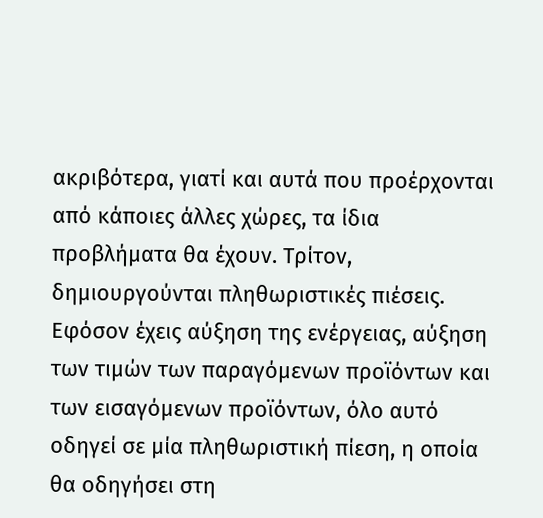ακριβότερα, γιατί και αυτά που προέρχονται από κάποιες άλλες χώρες, τα ίδια προβλήματα θα έχουν. Τρίτον, δημιουργούνται πληθωριστικές πιέσεις. Εφόσον έχεις αύξηση της ενέργειας, αύξηση των τιμών των παραγόμενων προϊόντων και των εισαγόμενων προϊόντων, όλο αυτό οδηγεί σε μία πληθωριστική πίεση, η οποία θα οδηγήσει στη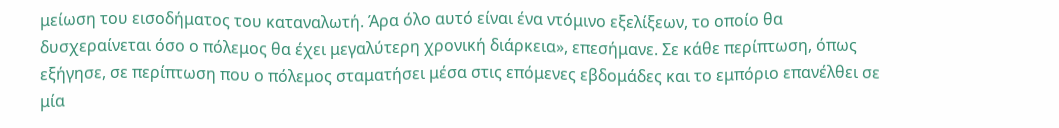μείωση του εισοδήματος του καταναλωτή. Άρα όλο αυτό είναι ένα ντόμινο εξελίξεων, το οποίο θα δυσχεραίνεται όσο ο πόλεμος θα έχει μεγαλύτερη χρονική διάρκεια», επεσήμανε. Σε κάθε περίπτωση, όπως εξήγησε, σε περίπτωση που ο πόλεμος σταματήσει μέσα στις επόμενες εβδομάδες και το εμπόριο επανέλθει σε μία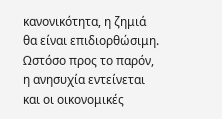κανονικότητα, η ζημιά θα είναι επιδιορθώσιμη. Ωστόσο προς το παρόν, η ανησυχία εντείνεται και οι οικονομικές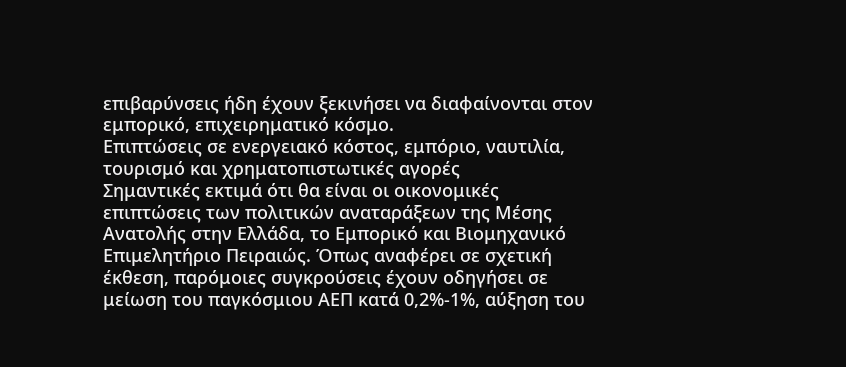επιβαρύνσεις ήδη έχουν ξεκινήσει να διαφαίνονται στον εμπορικό, επιχειρηματικό κόσμο.
Επιπτώσεις σε ενεργειακό κόστος, εμπόριο, ναυτιλία, τουρισμό και χρηματοπιστωτικές αγορές
Σημαντικές εκτιμά ότι θα είναι οι οικονομικές επιπτώσεις των πολιτικών αναταράξεων της Μέσης Ανατολής στην Ελλάδα, το Εμπορικό και Βιομηχανικό Επιμελητήριο Πειραιώς. Όπως αναφέρει σε σχετική έκθεση, παρόμοιες συγκρούσεις έχουν οδηγήσει σε μείωση του παγκόσμιου ΑΕΠ κατά 0,2%-1%, αύξηση του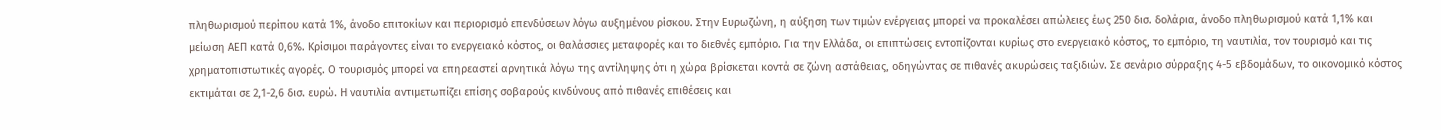πληθωρισμού περίπου κατά 1%, άνοδο επιτοκίων και περιορισμό επενδύσεων λόγω αυξημένου ρίσκου. Στην Ευρωζώνη, η αύξηση των τιμών ενέργειας μπορεί να προκαλέσει απώλειες έως 250 δισ. δολάρια, άνοδο πληθωρισμού κατά 1,1% και μείωση ΑΕΠ κατά 0,6%. Κρίσιμοι παράγοντες είναι το ενεργειακό κόστος, οι θαλάσσιες μεταφορές και το διεθνές εμπόριο. Για την Ελλάδα, οι επιπτώσεις εντοπίζονται κυρίως στο ενεργειακό κόστος, το εμπόριο, τη ναυτιλία, τον τουρισμό και τις χρηματοπιστωτικές αγορές. Ο τουρισμός μπορεί να επηρεαστεί αρνητικά λόγω της αντίληψης ότι η χώρα βρίσκεται κοντά σε ζώνη αστάθειας, οδηγώντας σε πιθανές ακυρώσεις ταξιδιών. Σε σενάριο σύρραξης 4-5 εβδομάδων, το οικονομικό κόστος εκτιμάται σε 2,1-2,6 δισ. ευρώ. Η ναυτιλία αντιμετωπίζει επίσης σοβαρούς κινδύνους από πιθανές επιθέσεις και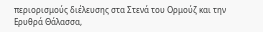περιορισμούς διέλευσης στα Στενά του Ορμούζ και την Ερυθρά Θάλασσα,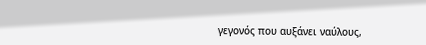γεγονός που αυξάνει ναύλους,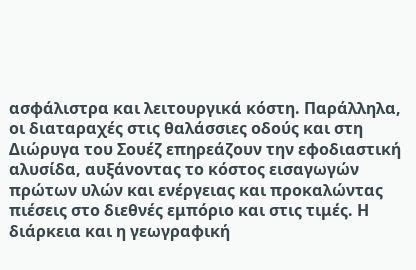ασφάλιστρα και λειτουργικά κόστη. Παράλληλα, οι διαταραχές στις θαλάσσιες οδούς και στη Διώρυγα του Σουέζ επηρεάζουν την εφοδιαστική αλυσίδα, αυξάνοντας το κόστος εισαγωγών πρώτων υλών και ενέργειας και προκαλώντας πιέσεις στο διεθνές εμπόριο και στις τιμές. Η διάρκεια και η γεωγραφική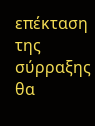επέκταση της σύρραξης θα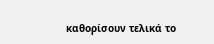καθορίσουν τελικά το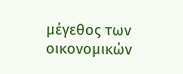μέγεθος των οικονομικών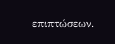επιπτώσεων.